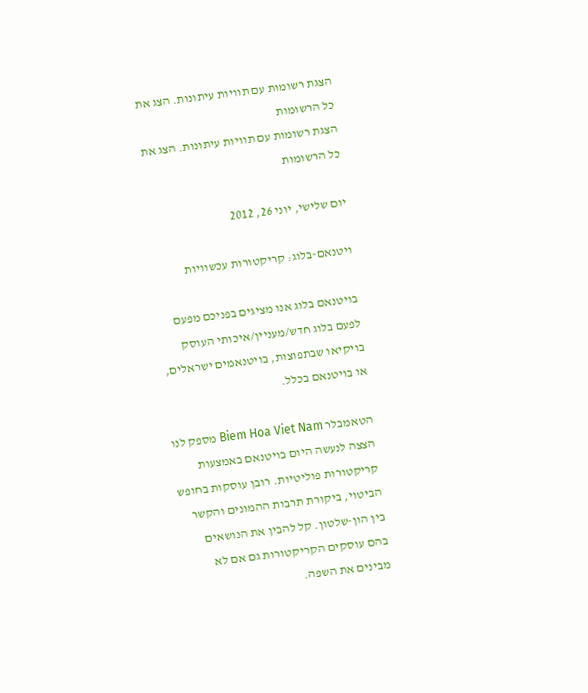הצגת רשומות עם תוויות עיתונות. הצג את כל הרשומות
הצגת רשומות עם תוויות עיתונות. הצג את כל הרשומות

יום שלישי, יוני 26, 2012

ויטנאם-בלוג: קריקטורות עכשוויות

בויטנאם בלוג אנו מציגים בפניכם מפעם לפעם בלוג חדש/מעניין/איכותי העוסק בויקיאו שבתפוצות, בויטנאמים ישראלים, או בויטנאם בכלל.

הטאמבלר Biem Hoa Viet Nam מספק לנו הצצה לנעשה היום בויטנאם באמצעות קריקטורות פוליטיות. רובן עוסקות בחופש הביטוי, ביקורת תרבות ההמונים והקשר בין הון-שלטון. קל להבין את הנושאים בהם עוסקים הקריקטורות גם אם לא מבינים את השפה.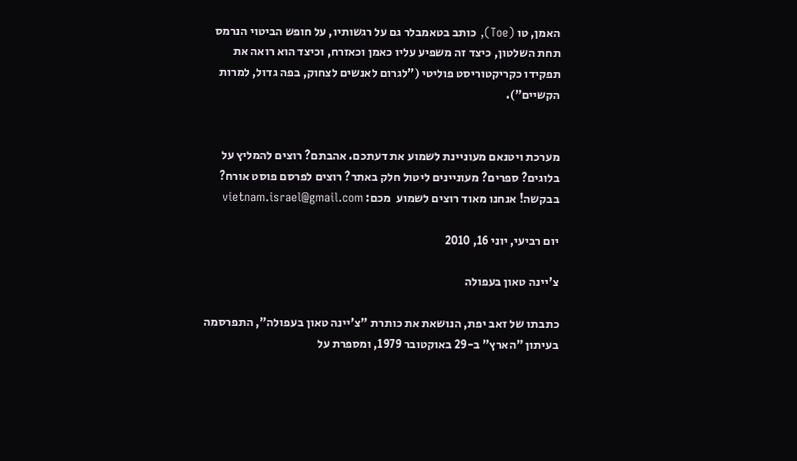האמן, טו (Toe), כותב בטאמבלר גם על רגשותיו, על חופש הביטוי הנרמס תחת השלטון, כיצד זה משפיע עליו כאמן וכאזרח, וכיצד הוא רואה את תפקידו כקריקטוריסט פוליטי ("לגרום לאנשים לצחוק, בפה גדול, למרות הקשיים").


מערכת ויטנאם מעוניינת לשמוע את דעתכם. אהבתם? רוצים להמליץ על בלוגים? ספרים? מעוניינים ליטול חלק באתר? רוצים לפרסם פוסט אורח? בבקשה! אנחנו מאוד רוצים לשמוע  מכם: vietnam.israel@gmail.com

יום רביעי, יוני 16, 2010

צ'יינה טאון בעפולה

כתבתו של זאב יפת, הנושאת את כותרת "צ'יינה טאון בעפולה", התפרסמה בעיתון "הארץ" ב-29 באוקטובר 1979, ומספרת על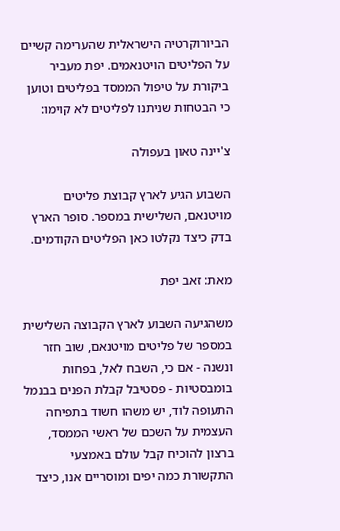הביורוקרטיה הישראלית שהערימה קשיים על הפליטים הויטנאמים. יפת מעביר ביקורת על טיפול הממסד בפליטים וטוען כי הבטחות שניתנו לפליטים לא קוימו:

צ'יינה טאון בעפולה

השבוע הגיע לארץ קבוצת פליטים מויטנאם, השלישית במספר. סופר הארץ בדק כיצד נקלטו כאן הפליטים הקודמים.

מאת: זאב יפת

משהגיעה השבוע לארץ הקבוצה השלישית במספר של פליטים מויטנאם, שוב חזר ונשנה - אם כי, השבח לאל, בפחות בומבסטיות - פסטיבל קבלת הפנים בבנמל התעופה לוד, יש משהו חשוד בתפיחה העצמית על השכם של ראשי הממסד, ברצון להוכיח קבל עולם באמצעי התקשורת כמה יפים ומוסריים אנו, כיצד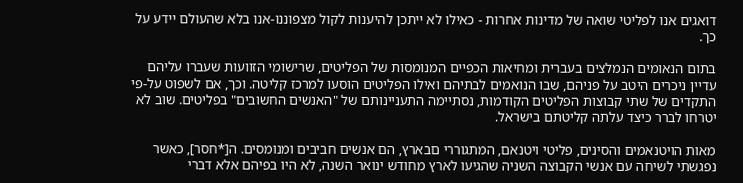דואגים אנו לפליטי שואה של מדינות אחרות - כאילו לא ייתכן להיענות לקול מצפוננו-אנו בלא שהעולם יידע על כך.

בתום הנאומים הנמלצים בעברית ומחיאות הכפיים המנומסות של הפליטים, שרישומי הזוועות שעברו עליהם עדיין ניכרים היטב על פניהם, שבו הנואמים לבתיהם ואילו הפליטים הוסעו למרכז קליטה. וכך, אם לשפוט על-פי התקדים של שתי קבוצות הפליטים הקודמות, נסתיימה התעניינותם של "האנשים החשובים" בפליטים. שוב לא יטרחו לברר כיצד עלתה קליטתם בישראל.

מאות הויטנאמים והסינים, פליטי ויטנאם, המתגוררי םבארץ, הם אנשים חביבים ומנומסים. ה[*חסר], כאשר נפגשתי לשיחה עם אנשי הקבוצה השניה שהגיעו לארץ מחודש ינואר השנה, לא היו בפיהם אלא דברי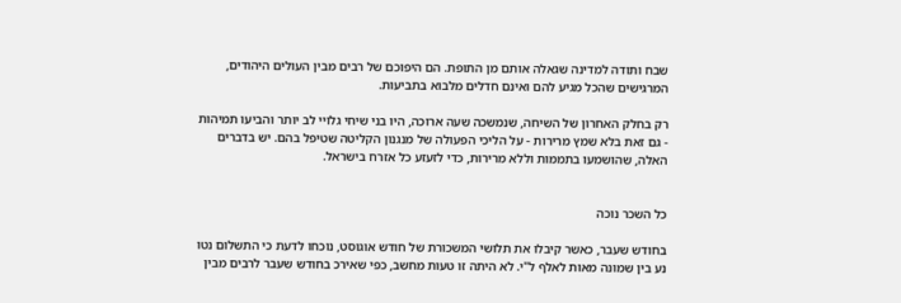שבח ותודה למדינה שגאלה אותם מן התופת. הם היפוכם של רבים מבין העולים היהודים, המרגישים שהכל מגיע להם ואינם חדלים מלבוא בתביעות.

רק בחלק האחרון של השיחה, שנמשכה שעה ארוכה, היו בני שיחי גלויי לב יותר והביעו תמיהות - גם זאת בלא שמץ מרירות - על הליכי הפעולה של מנגנון הקליטה שטיפל בהם. יש בדברים האלה, שהושמעו בתממות וללא מרירות, כדי לזעזע כל אזרח בישראל.


כל השכר נוכה

בחודש שעבר, כאשר קיבלו את תלושי המשכורת של חודש אוגוסט, נוכחו לדעת כי התשלום נטו נע בין שמונה מאות לאלף ל"י. לא היתה זו טעות מחשב, כפי שאירכ בחודש שעבר לרבים מבין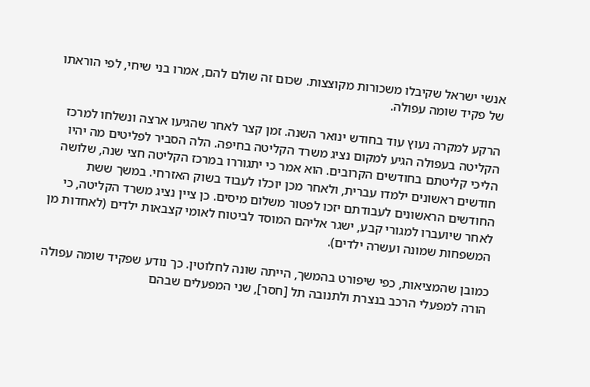אנשי ישראל שקיבלו משכורות מקוצצות. שכום זה שולם להם, אמרו בני שיחי, לפי הוראתו של פקיד שומה עפולה.

הרקע למקרה נעוץ עוד בחודש ינואר השנה. זמן קצר לאחר שהגיעו ארצה ונשלחו למרכז הקליטה בעפולה הגיע למקום נציג משרד הקליטה בחיפה. הלה הסביר לפליטים מה יהיו הליכי קליטתם בחודשים הקרובים. הוא אמר כי יתגוררו במרכז הקליטה חצי שנה, שלושה חודשים ראשונים ילמדו עברית, ולאחר מכן יוכלו לעבוד בשוק האזרחי. במשך ששת החודשים הראשונים לעבודתם יזכו לפטור משלום מיסים. כן ציין נציג משרד הקליטה, כי לאחר שיועברו למגורי קבע, ישגר אליהם המוסד לביטוח לאומי קצבאות ילדים (לאחדות מן המשפחות שמונה ועשרה ילדים).

כמובן שהמציאות, כפי שיפורט בהמשך, הייתה שונה לחלוטין. כך נודע שפקיד שומה עפולה הורה למפעלי הרכב בנצרת ולתנובה תל [חסר], שני המפעלים שבהם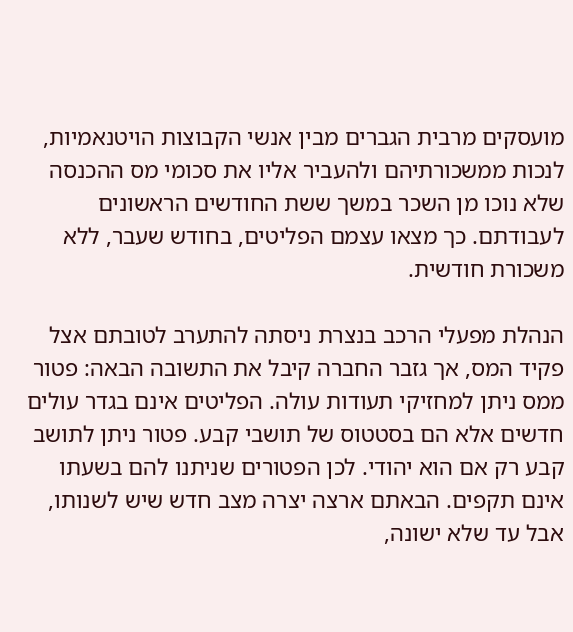מועסקים מרבית הגברים מבין אנשי הקבוצות הויטנאמיות, לנכות ממשכורתיהם ולהעביר אליו את סכומי מס ההכנסה שלא נוכו מן השכר במשך ששת החודשים הראשונים לעבודתם. כך מצאו עצמם הפליטים, בחודש שעבר, ללא משכורת חודשית.

הנהלת מפעלי הרכב בנצרת ניסתה להתערב לטובתם אצל פקיד המס, אך גזבר החברה קיבל את התשובה הבאה: פטור ממס ניתן למחזיקי תעודות עולה. הפליטים אינם בגדר עולים חדשים אלא הם בסטטוס של תושבי קבע. פטור ניתן לתושב קבע רק אם הוא יהודי. לכן הפטורים שניתנו להם בשעתו אינם תקפים. הבאתם ארצה יצרה מצב חדש שיש לשנותו, אבל עד שלא ישונה,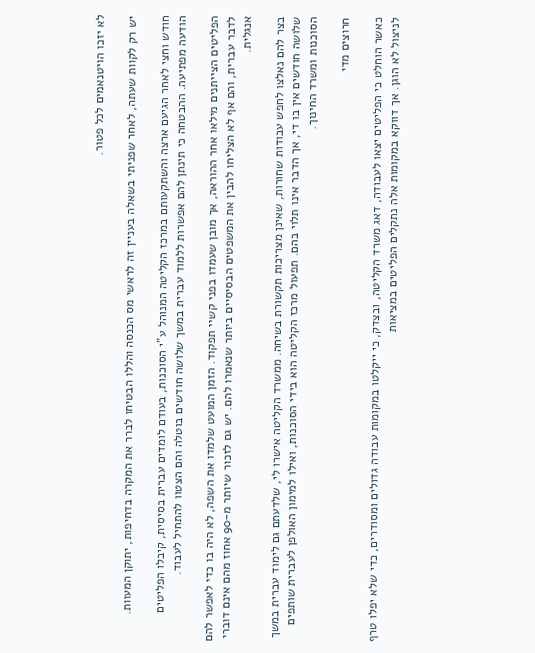לא יזכו הויטנאמים לכל פטור.

יש רק לקוות שעתה, לאחר שפניתי בשאלה בעניין זה לראשי מס הכנסה והללו הבטיחו לברר את המקרה בדחיפות, יתוקן המעוות.

חודש וחצי לאחר הגיעם ארצה והשתקעותם במרכז הקליטה המנוהל ע"י הסוכנות, בעודם לומדים עברית בסיסית, קיבלו הפליטים הודעה מפתיעה. ההבטחה כי תינתן להם אפשרות ללמוד עברית במשך שלושה חודשים בוטלה והם הצטוו להתחיל לעבוד.

הפליטים הצייתנים מילאו אחר ההוראה, אך מובן שעמדו בפני קשיי תפקוד. הזמן המועט שלמדו את השפה, לא היה בו כדי לאפשר להם לדבר עברית, והם אף לא הצליחו להבין את המשפטים הבסיסיים ביותר שנאמרו להם. יש גם לזכור שיותר מ-90 אחוז מהם אינם דוברי אנגלית.

בצר להם נאלצו לחפש עבודות שחורות, שאינן מצריכות תקשורת בשיחה. ממשרד הקליטה אישרו לי, שלדעתם גם לימוד עברית במשך שלושה חודשים אין בו די, אך הדבר אינו תלוי בהם. תפעול מרכז הקליטה הוא בידי הסוכנות, ואילו למימון האולפן לעברית שותפים הסוכנות ומשרד החינוך.

חרוצים מדי

כאשר הוחלט כי הפליטים יצאו לעבודה, דאג משרד הקליטה, ובצדק, כי ייקלטו במקומות עבודה גדולים ומסודרים, כדי שלא יפלו טרף לניצול לא הוגן. אך דווקא במקומות אלה נתקלים הפליטים במציאות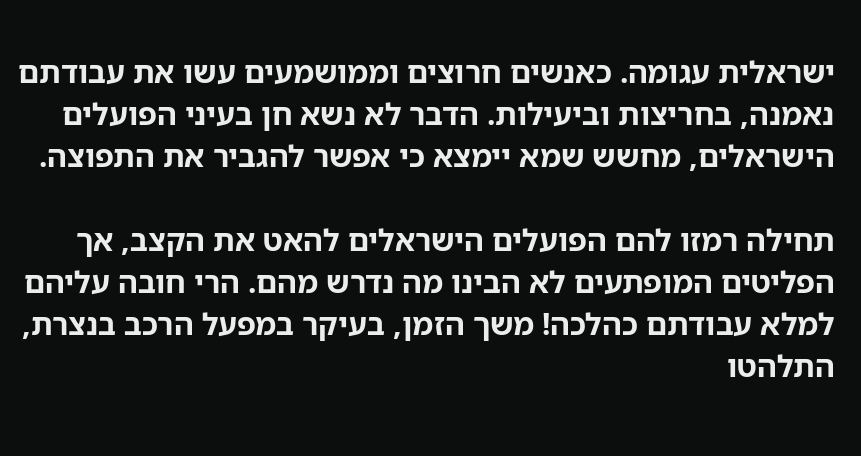ישראלית עגומה. כאנשים חרוצים וממושמעים עשו את עבודתם נאמנה, בחריצות וביעילות. הדבר לא נשא חן בעיני הפועלים הישראלים, מחשש שמא יימצא כי אפשר להגביר את התפוצה.

תחילה רמזו להם הפועלים הישראלים להאט את הקצב, אך הפליטים המופתעים לא הבינו מה נדרש מהם. הרי חובה עליהם למלא עבודתם כהלכה! משך הזמן, בעיקר במפעל הרכב בנצרת, התלהטו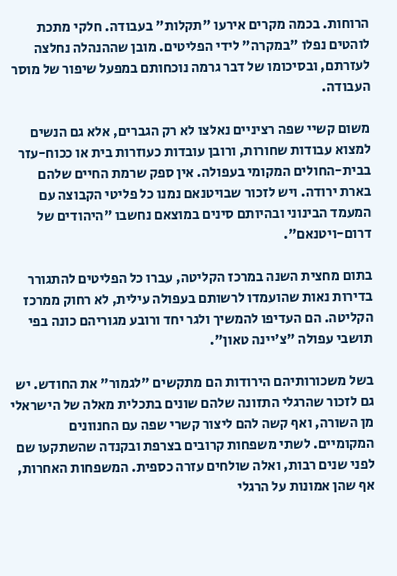הרוחות. בכמה מקרים אירעו "תקלות" בעבודה. חלקי מתכת לוהטים נפלו "במקרה" לידי הפליטים. מובן שההנהלה נחלצה לעזרתם, ובסיכומו של דבר גרמה נוכחותם במפעל שיפור של מוסר העבודה.

משום קשיי שפה רציניים נאלצו לא רק הגברים, אלא גם הנשים למצוא עבודות שחורות, ורובן עובדות כעוזרות בית או ככוח-עזר בבית-החולים המקומי בעפולה. אין ספק שרמת החיים שלהם בארת ירודה. ויש לזכור שבויטנאם נמנו כל פליטי הקבוצה עם המעמד הבינוני ובהיותם סינים במוצאם נחשבו "היהודים של דרום-ויטנאם".

בתום מחצית השנה במרכז הקליטה, עברו כל הפליטים להתגורר בדירות נאות שהועמדו לרשותם בעפולה עילית, לא רחוק ממרכז הקליטה. הם העדיפו להמשיך ולגר יחד ורובע מגוריהם כונה בפי תושבי עפולה "צ'יינה טאון".

בשל משכורותיהם הירודות הם מתקשים "לגמור" את החודש. יש גם לזכור שהרגלי התזונה שלהם שונים בתכלית מאלה של הישראלי מן השורה, ואף קשה להם ליצור קשרי שפה עם החנוונים המקומיים. לשתי משפחות קרובים בצרפת ובקנדה שהשתקעו שם לפני שנים רבות, ואלה שולחים עזרה כספית. המשפחות האחרות, אף שהן אמונות על הרגלי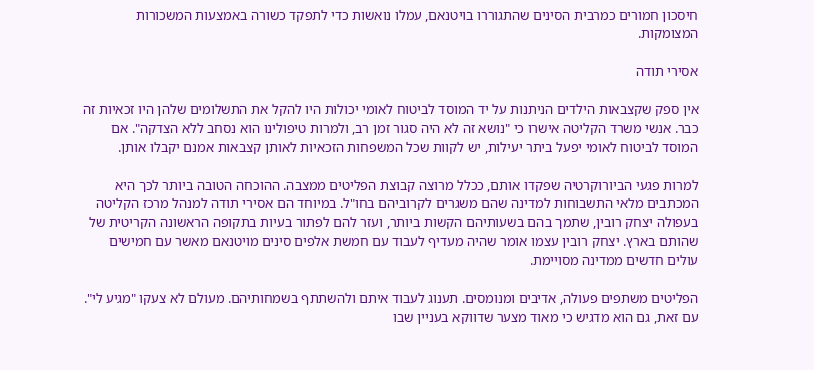חיסכון חמורים כמרבית הסינים שהתגוררו בויטנאם, עמלו נואשות כדי לתפקד כשורה באמצעות המשכורות המצומקות.

אסירי תודה

אין ספק שקצבאות הילדים הניתנות על יד המוסד לביטוח לאומי יכולות היו להקל את התשלומים שלהן היו זכאיות זה כבר. אנשי משרד הקליטה אישרו כי "נושא זה לא היה סגור זמן רב, ולמרות טיפולינו הוא נסחב ללא הצדקה". אם המוסד לביטוח לאומי יפעל ביתר יעילות, יש לקוות שכל המשפחות הזכאיות לאותן קצבאות אמנם יקבלו אותן.

למרות פגעי הביורוקרטיה שפקדו אותם, ככלל מרוצה קבוצת הפליטים ממצבה. ההוכחה הטובה ביותר לכך היא המכתבים מלאי התשבוחות למדינה שהם משגרים לקרוביהם בחו"ל. במיוחד הם אסירי תודה למנהל מרכז הקליטה בעפולה יצחק רובין, שתמך בהם בשעותיהם הקשות ביותר, ועזר להם לפתור בעיות בתקופה הראשונה הקריטית של שהותם בארץ. יצחק רובין עצמו אומר שהיה מעדיף לעבוד עם חמשת אלפים סינים מויטנאם מאשר עם חמישים עולים חדשים ממדינה מסויימת.

הפליטים משתפים פעולה, אדיבים ומנומסים. תענוג לעבוד איתם ולהשתתף בשמחותיהם. מעולם לא צעקו "מגיע לי". עם זאת, גם הוא מדגיש כי מאוד מצער שדווקא בעניין שבו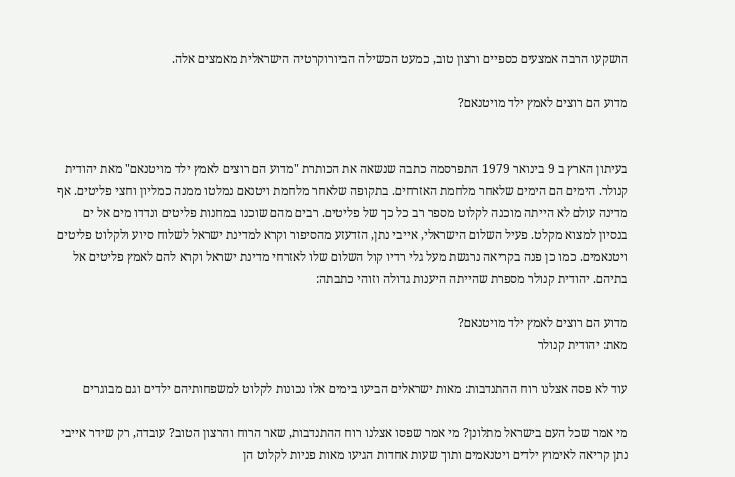הושקעו הרבה אמצעים כספיים ורצון טוב, כמעט הכשילה הביורוקרטיה הישראלית מאמצים אלה.

מדוע הם רוצים לאמץ ילד מויטנאם?


בעיתון הארץ ב 9 בינואר 1979 התפרסמה כתבה שנשאה את הכותרת "מדוע הם רוצים לאמץ ילד מויטנאם" מאת יהודית קנולר. הימים הם הימים שלאחר מלחמת האזרחים. בתקופה שלאחר מלחמת ויטנאם נמלטו ממנה כמליון וחצי פליטים. אף מדינה עולם לא הייתה מוכנה לקלוט מספר רב כל כך של פליטים. רבים מהם שוכנו במחנות פליטים ונדדו מים אל ים בנסיון למצוא מקלט. פעיל השלום הישראלי, אייבי נתן, הזדעזע מהסיפור וקרא למדינת ישראל לשלוח סיוע ולקלוט פליטים ויטנאמים. כמו כן פנה בקריאה נרגשת מעל גלי רדיו קול השלום שלו לאזרחי מדינת ישראל וקרא להם לאמץ פליטים אל בתיהם. יהודית קנולר מספרת שהייתה היענות גדולה וזוהי כתבתה:

מדוע הם רוצים לאמץ ילד מויטנאם?
מאת: יהודית קנולר

עוד לא פסה אצלנו רוח ההתנדבות: מאות ישראלים הביעו בימים אלו נכונות לקלוט למשפחותיהם ילדים וגם מבוגרים

מי אמר שכל העם בישראל מתלונן? מי אמר שפסו אצלנו רוח ההתנדבות, שאר הרוח והרצון הטוב? עובדה, רק שידר אייבי נתן קריאה לאימוץ ילדים ויטנאמים ותוך שעות אחדות הגיעו מאות פניות לקלוט הן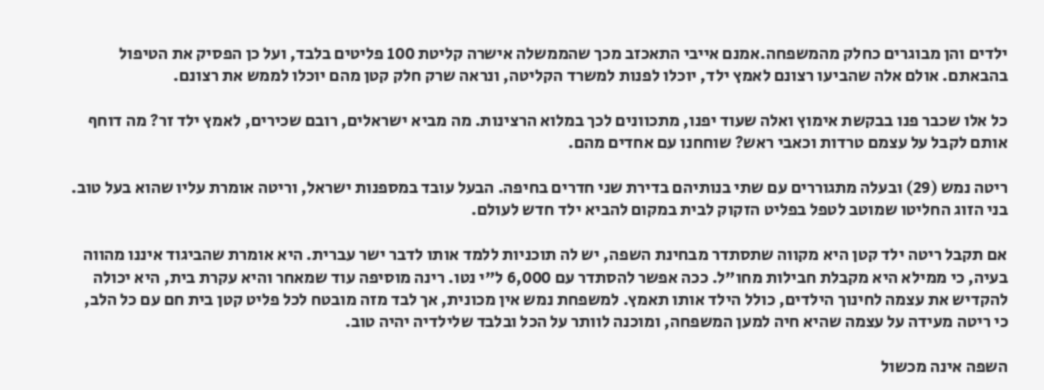ילדים והן מבוגרים כחלק מהמשפחה.אמנם אייבי התאכזב מכך שהממשלה אישרה קליטת 100 פליטים בלבד, ועל כן הפסיק את הטיפול בהבאתם. אולם אלה שהביעו רצונם לאמץ ילד, יוכלו לפנות למשרד הקליטה, ונראה שרק חלק קטן מהם יוכלו לממש את רצונם.

כל אלו שכבר פנו בבקשת אימוץ ואלה שעוד יפנו, מתכוונים לכך במלוא הרצינות. מה מביא ישראלים, רובם שכירים, לאמץ ילד זר? מה דוחף אותם לקבל על עצמם טרדות וכאבי ראש? שוחחנו עם אחדים מהם.

ריטה נמש (29) ובעלה מתגוררים עם שתי בנותיהם בדירת שני חדרים בחיפה. הבעל עובד במספנות ישראל, וריטה אומרת עליו שהוא בעל טוב. בני הזוג החליטו שמוטב לטפל בפליט הזקוק לבית במקום להביא ילד חדש לעולם.

אם תקבל ריטה ילד קטן היא מקווה שתסתדר מבחינת השפה, יש לה תוכניות ללמד אותו לדבר ישר עברית. היא אומרת שהביגוד איננו מהווה בעיה, כי ממילא היא מקבלת חבילות מחו"ל. ככה אפשר להסתדר עם 6,000 ל"י נטו. רינה מוסיפה עוד שמאחר והיא עקרת בית, היא יכולה להקדיש את עצמה לחינוך הילדים, כולל הילד אותו תאמץ. למשפחת נמש אין מכונית, אך לבד מזה מובטח לכל פליט קטן בית חם עם כל הלב, כי ריטה מעידה על עצמה שהיא חיה למען המשפחה, ומוכנה לוותר על הכל ובלבד שלילדיה יהיה טוב.

השפה אינה מכשול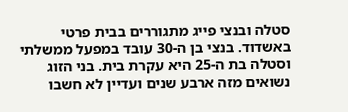סטלה ובנצי פייג מתגוררים בבית פרטי באשדוד. בנצי בן ה-30 עובד במפעל ממשלתי וסטלה בת ה-25 היא עקרת בית. בני הזוג נשואים מזה ארבע שנים ועדיין לא חשבו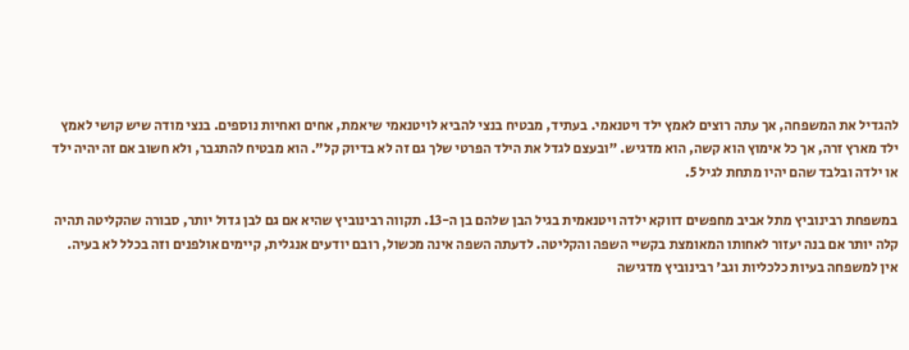להגדיל את המשפחה, אך עתה רוצים לאמץ ילד ויטנאמי. בעתיד, מבטיח בנצי להביא לויטנאמי שיאמת, אחים ואחיות נוספים. בנצי מודה שיש קושי לאמץ ילד מארץ זרה, אך כל אימוץ הוא קשה, הוא מדגיש. "ובעצם לגדל את הילד הפרטי שלך גם זה לא בדיוק קל". הוא מבטיח להתגבר, ולא חשוב אם זה יהיה ילד או ילדה ובלבד שהם יהיו מתחת לגיל 5.

במשפחת רבינוביץ מתל אביב מחפשים דווקא ילדה ויטנאמית בגיל הבן שלהם בן ה-13. תקווה רבינוביץ שהיא אם גם לבן גדול יותר, סבורה שהקליטה תהיה קלה יותר אם בנה יעזור לאחותו המאומצת בקשיי השפה והקליטה. לדעתה השפה אינה מכשול, רובם יודעים אנגלית, קיימים אולפנים וזה בכלל לא בעיה. אין למשפחה בעיות כלכליות וגב' רבינוביץ מדגישה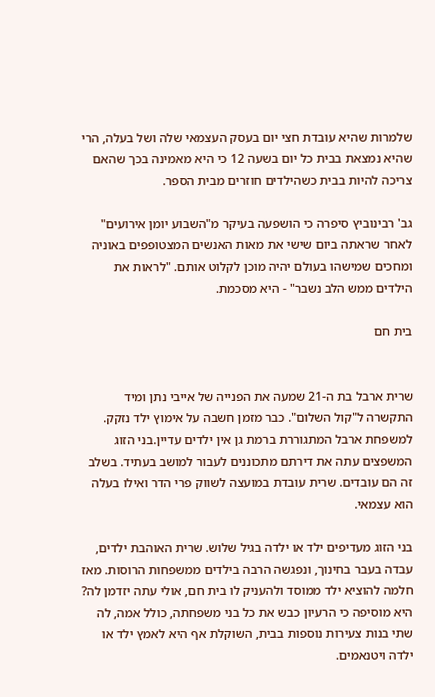שלמרות שהיא עובדת חצי יום בעסק העצמאי שלה ושל בעלה, הרי שהיא נמצאת בבית כל יום בשעה 12 כי היא מאמינה בכך שהאם צריכה להיות בבית כשהילדים חוזרים מבית הספר.

גב' רבינוביץ סיפרה כי הושפעה בעיקר מ"השבוע יומן אירועים" לאחר שראתה ביום שישי את מאות האנשים המצטופפים באוניה ומחכים שמישהו בעולם יהיה מוכן לקלוט אותם. "לראות את הילדים ממש הלב נשבר" - היא מסכמת.

בית חם


שרית ארבל בת ה-21 שמעה את הפנייה של אייבי נתן ומיד התקשרה ל"קול השלום". כבר מזמן חשבה על אימוץ ילד נזקק. למשפחת ארבל המתגוררת ברמת גן אין ילדים עדיין.בני הזוג המשפצים עתה את דירתם מתכוננים לעבור למושב בעתיד. בשלב זה הם עובדים. שרית עובדת במועצה לשווק פרי הדר ואילו בעלה הוא עצמאי.

בני הזוג מעדיפים ילד או ילדה בגיל שלוש. שרית האוהבת ילדים, עבדה בעבר בחינוך, ונפגשה הרבה בילדים ממשפחות הרוסות. מאז חלמה להוציא ילד ממוסד ולהעניק לו בית חם, אולי עתה יזדמן לה? היא מוסיפה כי הרעיון כבש את כל בני משפחתה, כולל אמה, לה שתי בנות צעירות נוספות בבית, השוקלת אף היא לאמץ ילד או ילדה ויטנאמים.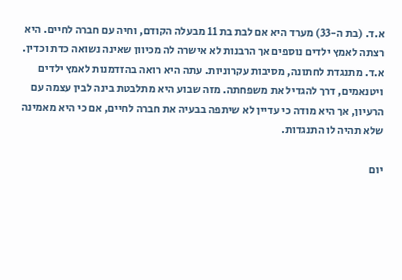א.ד. (בת ה-33) מערד היא אם לבת בת 11 מבעלה הקודם, וחיה עם חברה לחיים. היא רצתה לאמץ ילדים נוספים אך הרבנות לא אישרה לה מכיוון שאינה נשואה כדת וכדין. א.ד. מתנגדת לחתונה, מסיבות עקרוניות. עתה היא רואה בהזדמנות לאמץ ילדים ויטנאמים, דרך להגדיל את משפחתה. מזה שבוע היא מתלבטת בינה לבין עצמה עם הרעיון, אך היא מודה כי עדיין לא שיתפה בבעיה את חברה לחיים, אם כי היא מאמינה שלא תהיה לו התנגדות.

יום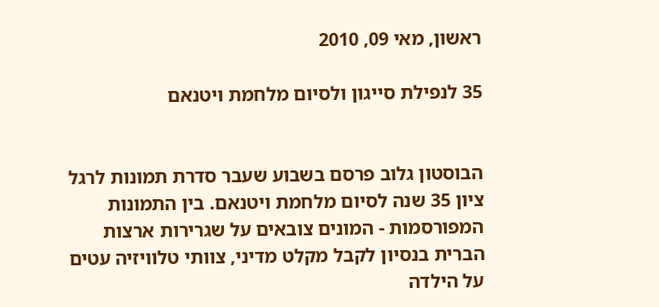ראשון, מאי 09, 2010

35 לנפילת סייגון ולסיום מלחמת ויטנאם


הבוסטון גלוב פרסם בשבוע שעבר סדרת תמונות לרגל ציון 35 שנה לסיום מלחמת ויטנאם. בין התמונות המפורסמות - המונים צובאים על שגרירות ארצות הברית בנסיון לקבל מקלט מדיני, צוותי טלוויזיה עטים על הילדה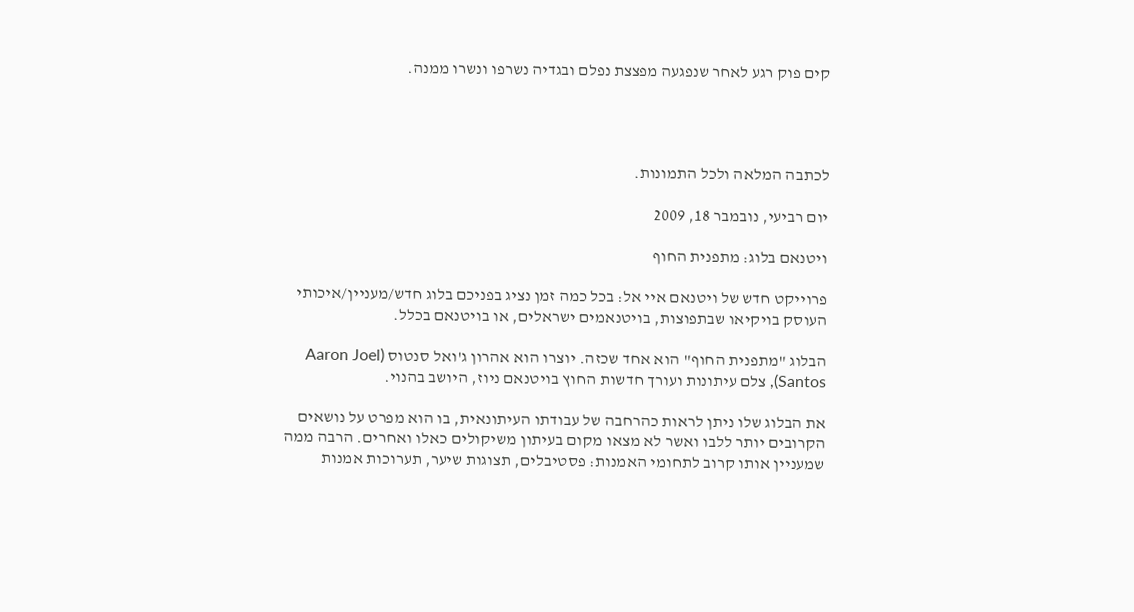קים פוק רגע לאחר שנפגעה מפצצת נפלם ובגדיה נשרפו ונשרו ממנה.




לכתבה המלאה ולכל התמונות.

יום רביעי, נובמבר 18, 2009

ויטנאם בלוג: מתפנית החוף

פרוייקט חדש של ויטנאם איי אל: בכל כמה זמן נציג בפניכם בלוג חדש/מעניין/איכותי העוסק בויקיאו שבתפוצות, בויטנאמים ישראלים, או בויטנאם בכלל.

הבלוג "מתפנית החוף" הוא אחד שכזה. יוצרו הוא אהרון ג'ואל סנטוס (Aaron Joel Santos), צלם עיתונות ועורך חדשות החוץ בויטנאם ניוז, היושב בהנוי.

את הבלוג שלו ניתן לראות כהרחבה של עבודתו העיתונאית, בו הוא מפרט על נושאים הקרובים יותר ללבו ואשר לא מצאו מקום בעיתון משיקולים כאלו ואחרים. הרבה ממה שמעניין אותו קרוב לתחומי האמנות: פסטיבלים, תצוגות שיער, תערוכות אמנות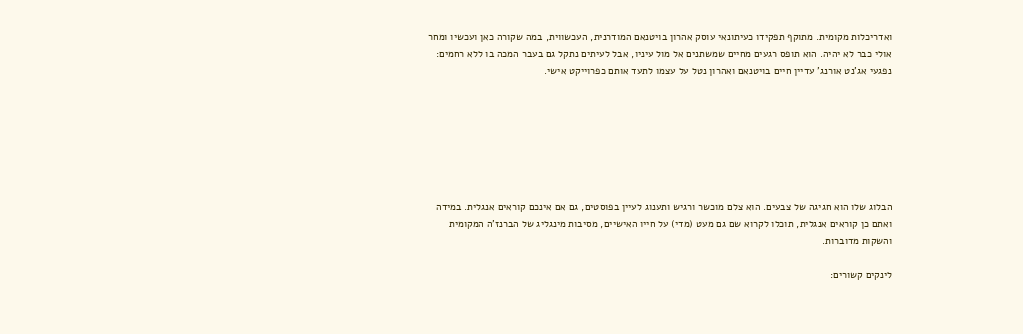ואדריכלות מקומית. מתוקף תפקידו כעיתונאי עוסק אהרון בויטנאם המודרנית, העכשווית, במה שקורה כאן ועכשיו ומחר אולי כבר לא יהיה. הוא תופס רגעים מחיים שמשתנים אל מול עיניו, אבל לעיתים נתקל גם בעבר המכה בו ללא רחמים: נפגעי אג'נט אורנג' עדיין חיים בויטנאם ואהרון נטל על עצמו לתעד אותם כפרוייקט אישי.







הבלוג שלו הוא חגיגה של צבעים. הוא צלם מוכשר ורגיש ותענוג לעיין בפוסטים, גם אם אינכם קוראים אנגלית. במידה ואתם כן קוראים אנגלית, תוכלו לקרוא שם גם מעט (מדי) על חייו האישיים, מסיבות מינגליג של הברנז'ה המקומית והשקות מדוברות.

לינקים קשורים: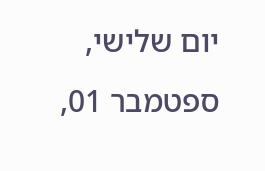יום שלישי, ספטמבר 01,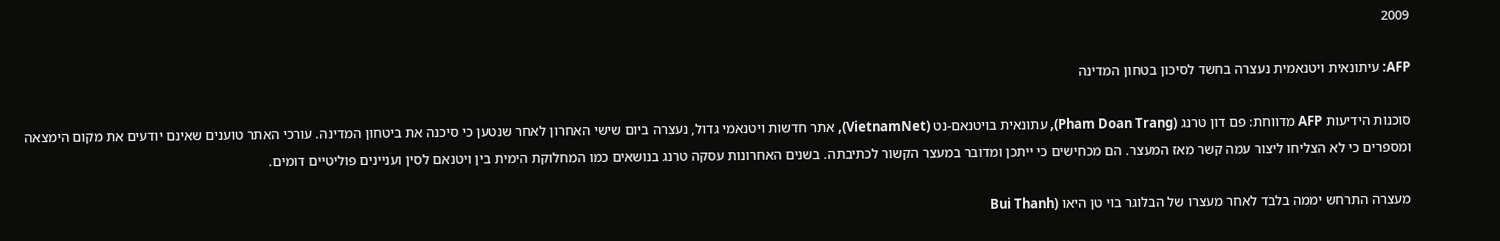2009

AFP: עיתונאית ויטנאמית נעצרה בחשד לסיכון בטחון המדינה

סוכנות הידיעות AFP מדווחת: פם דון טרנג (Pham Doan Trang), עתונאית בויטנאם-נט (VietnamNet), אתר חדשות ויטנאמי גדול, נעצרה ביום שישי האחרון לאחר שנטען כי סיכנה את ביטחון המדינה. עורכי האתר טוענים שאינם יודעים את מקום הימצאה ומספרים כי לא הצליחו ליצור עמה קשר מאז המעצר. הם מכחישים כי ייתכן ומדובר במעצר הקשור לכתיבתה. בשנים האחרונות עסקה טרנג בנושאים כמו המחלוקת הימית בין ויטנאם לסין ועניינים פוליטיים דומים.

מעצרה התרחש יממה בלבד לאחר מעצרו של הבלוגר בוי טן היאו (Bui Thanh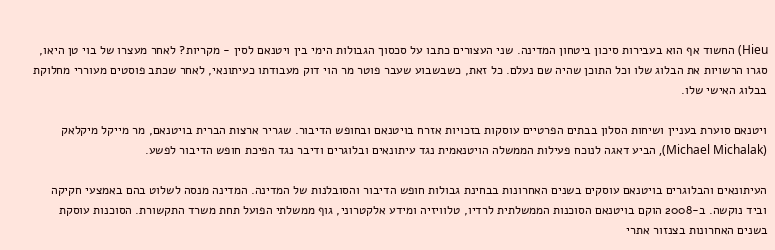Hieu) החשוד אף הוא בעבירות סיכון ביטחון המדינה. שני העצורים כתבו על סכסוך הגבולות הימי בין ויטנאם לסין - מקריות? לאחר מעצרו של בוי טן היאו, סגרו הרשויות את הבלוג שלו וכל התוכן שהיה שם נעלם. כל זאת, כשבשבוע שעבר פוטר מר הוי דוק מעבודתו כעיתונאי, לאחר שכתב פוסטים מעוררי מחלוקת בבלוג האישי שלו.

ויטנאם סוערת בעניין ושיחות הסלון בבתים הפרטיים עוסקות בזכויות אזרח בויטנאם ובחופש הדיבור. שגריר ארצות הברית בויטנאם, מר מייקל מיקלאק (Michael Michalak), הביע דאגה לנוכח פעילות הממשלה הויטנאמית נגד עיתונאים ובלוגרים ודיבר נגד הפיכת חופש הדיבור לפשע.

העיתונאים והבלוגרים בויטנאם עוסקים בשנים האחרונות בבחינת גבולות חופש הדיבור והסובלנות של המדינה. המדינה מנסה לשלוט בהם באמצעי חקיקה וביד נוקשה. ב-2008 הוקם בויטנאם הסוכנות הממשלתית לרדיו, טלוויזיה ומידע אלקטרוני, גוף ממשלתי הפועל תחת משרד התקשורת. הסוכנות עוסקת בשנים האחרונות בצנזור אתרי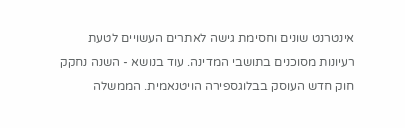אינטרנט שונים וחסימת גישה לאתרים העשויים לטעת רעיונות מסוכנים בתושבי המדינה. עוד בנושא - השנה נחקק חוק חדש העוסק בבלוגספירה הויטנאמית. הממשלה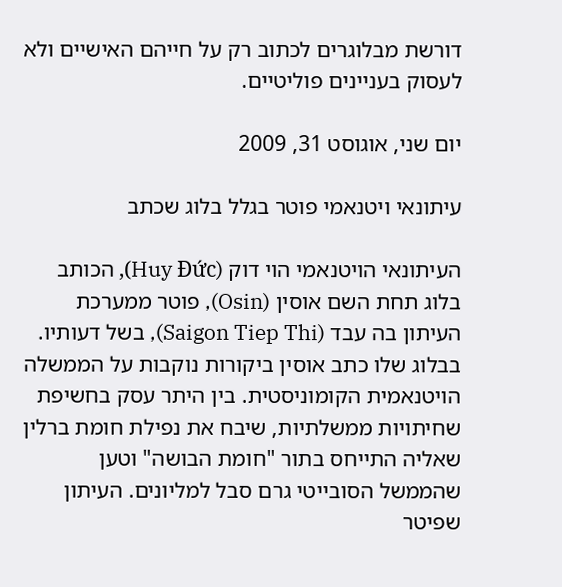דורשת מבלוגרים לכתוב רק על חייהם האישיים ולא לעסוק בעניינים פוליטיים.

יום שני, אוגוסט 31, 2009

עיתונאי ויטנאמי פוטר בגלל בלוג שכתב

העיתונאי הויטנאמי הוי דוק (Huy Đức), הכותב בלוג תחת השם אוסין (Osin), פוטר ממערכת העיתון בה עבד (Saigon Tiep Thi), בשל דעותיו. בבלוג שלו כתב אוסין ביקורות נוקבות על הממשלה הויטנאמית הקומוניסטית. בין היתר עסק בחשיפת שחיתויות ממשלתיות, שיבח את נפילת חומת ברלין שאליה התייחס בתור "חומת הבושה" וטען שהממשל הסובייטי גרם סבל למליונים. העיתון שפיטר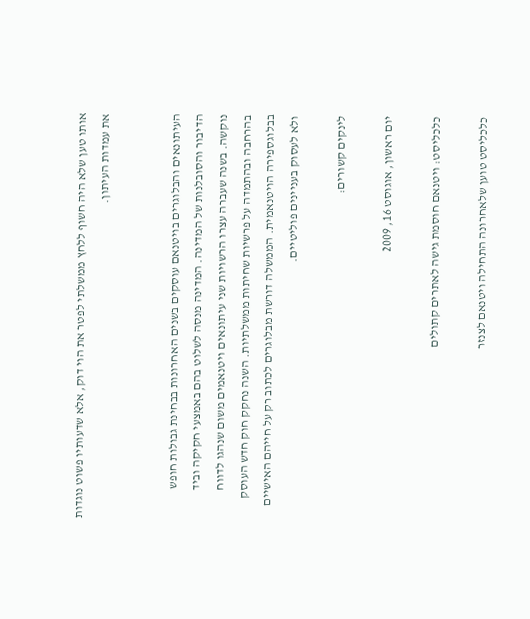אותו טען שלא היה חשוף ללחץ ממשלתי לפטר את הוי דוק, אלא שדעותיו פשוט נוגדות את עמדות העיתון.


העיתונאים והבלוגרים בויטנאם עוסקים בשנים האחרונות בבחינת גבולות חופש הדיבור והסובלנות של המדינה. המדינה מנסה לשלוט בהם באמצעי חקיקה וביד נוקשה. בשנה שעברה עצרו הרשויות שני עיתונאים ויטנאמים משום שנהגו לדווח בהרחבה ובהתמדה על פרשיות שחיתות ממשלתיות. השנה נחקק חוק חדש העוסק בבלוגספירה הויטנאמית. הממשלה דורשת מבלוגרים לכתוב רק על חייהם האישיים ולא לעסוק בעניינים פוליטיים.

לינקים קשורים:

יום ראשון, אוגוסט 16, 2009

כלכליסט: ויטנאם חוסמת גישה לאתרים קתולים

כלכליסט טוען שלאחרונה התחילה ויטנאם לצנזר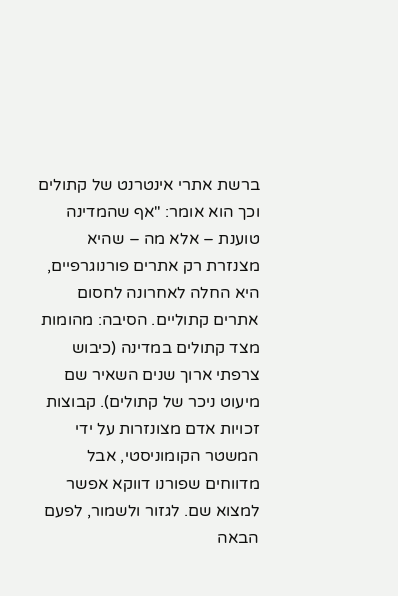ברשת אתרי אינטרנט של קתולים וכך הוא אומר: "אף שהמדינה טוענת – אלא מה – שהיא מצנזרת רק אתרים פורנוגרפיים, היא החלה לאחרונה לחסום אתרים קתוליים. הסיבה: מהומות מצד קתולים במדינה (כיבוש צרפתי ארוך שנים השאיר שם מיעוט ניכר של קתולים). קבוצות זכויות אדם מצונזרות על ידי המשטר הקומוניסטי, אבל מדווחים שפורנו דווקא אפשר למצוא שם. לגזור ולשמור, לפעם הבאה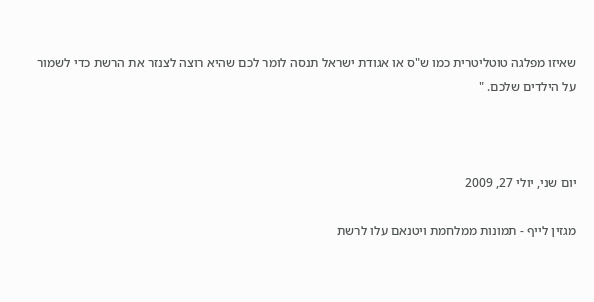שאיזו מפלגה טוטליטרית כמו ש"ס או אגודת ישראל תנסה לומר לכם שהיא רוצה לצנזר את הרשת כדי לשמור על הילדים שלכם. "



יום שני, יולי 27, 2009

מגזין לייף - תמונות ממלחמת ויטנאם עלו לרשת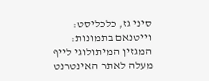סיני גז, כלכליסט: וייטנאם בתמונות: המגזין המיתולוגי לייף מעלה לאתר האינטרנט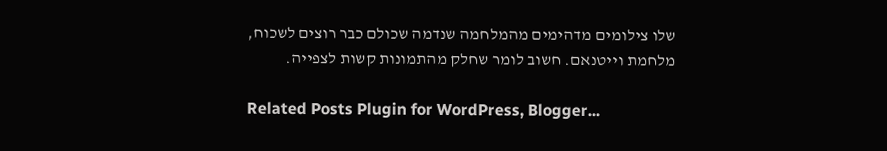שלו צילומים מדהימים מהמלחמה שנדמה שכולם כבר רוצים לשכוח, מלחמת וייטנאם. חשוב לומר שחלק מהתמונות קשות לצפייה.

Related Posts Plugin for WordPress, Blogger...